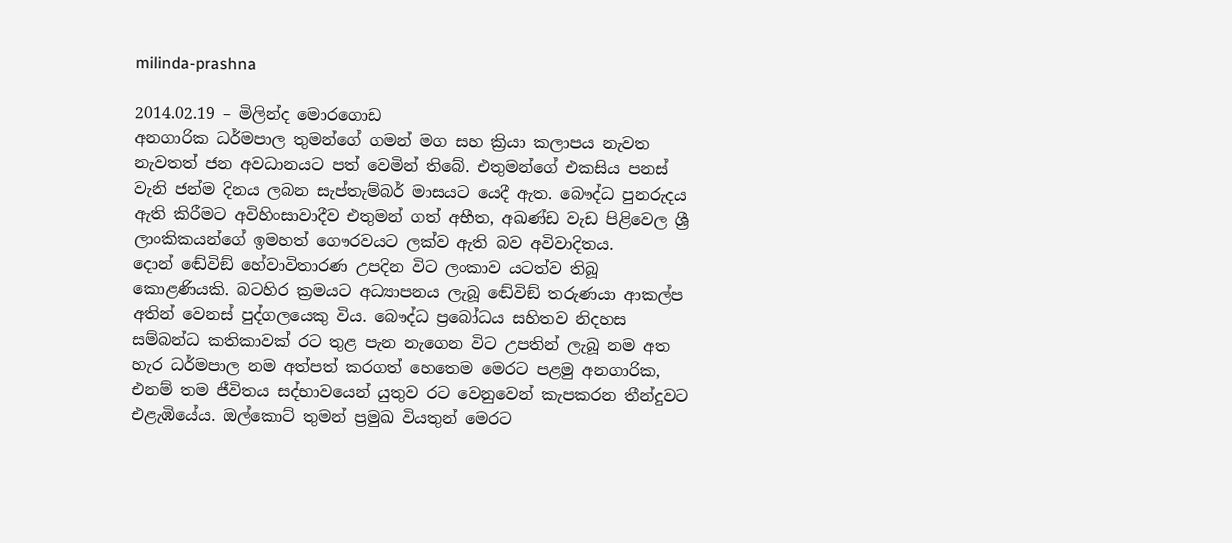milinda-prashna

2014.02.19 – මිලින්ද මොරගොඩ
අනගාරික ධර්මපාල තුමන්ගේ ගමන් මග සහ ක්‍රියා කලාපය නැවත නැවතත් ජන අවධානයට පත් වෙමින් තිබේ. එතුමන්ගේ එකසිය පනස් වැනි ජන්ම දිනය ලබන සැප්තැම්බර් මාසයට යෙදී ඇත. බෞද්ධ පුනරුදය ඇති කිරීමට අවිහිංසාවාදීව එතුමන් ගත් අභීත, අඛණ්ඩ වැඩ පිළිවෙල ශ්‍රී ලාංකිකයන්ගේ ඉමහත් ගෞරවයට ලක්ව ඇති බව අවිවාදිතය.
දොන් ඬේවිඞ් හේවාවිතාරණ උපදින විට ලංකාව යටත්ව තිබූ කොළණියකි. බටහිර ක්‍රමයට අධ්‍යාපනය ලැබූ ඬේවිඞ් තරුණයා ආකල්ප අතින් වෙනස් පුද්ගලයෙකු විය. බෞද්ධ ප්‍රබෝධය සහිතව නිදහස සම්බන්ධ කතිකාවක් රට තුළ පැන නැගෙන විට උපතින් ලැබූ නම අත හැර ධර්මපාල නම අත්පත් කරගත් හෙතෙම මෙරට පළමු අනගාරික, එනම් තම ජීවිතය සද්භාවයෙන් යුතුව රට වෙනුවෙන් කැපකරන තීන්දුවට එළැඹියේය. ඔල්කොට් තුමන් ප්‍රමුඛ වියතුන් මෙරට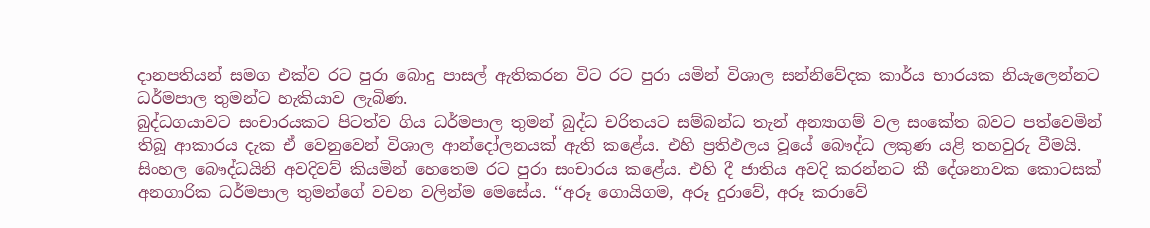දානපතියන් සමග එක්ව රට පුරා බොදු පාසල් ඇතිකරන විට රට පුරා යමින් විශාල සන්නිවේදක කාර්ය භාරයක නියැලෙන්නට ධර්මපාල තුමන්ට හැකියාව ලැබිණ.
බුද්ධගයාවට සංචාරයකට පිටත්ව ගිය ධර්මපාල තුමන් බුද්ධ චරිතයට සම්බන්ධ තැන් අන්‍යාගම් වල සංකේත බවට පත්වෙමින් තිබූ ආකාරය දැක ඒ වෙනුවෙන් විශාල ආන්දෝලනයක් ඇති කළේය. එහි ප්‍රතිඵලය වූයේ බෞද්ධ ලකුණ යළි තහවුරු වීමයි.
සිංහල බෞද්ධයිනි අවදිවව් කියමින් හෙතෙම රට පුරා සංචාරය කළේය. එහි දී ජාතිය අවදි කරන්නට කී දේශනාවක කොටසක් අනගාරික ධර්මපාල තුමන්ගේ වචන වලින්ම මෙසේය. ‘‘අරූ ගොයිගම, අරූ දුරාවේ, අරූ කරාවේ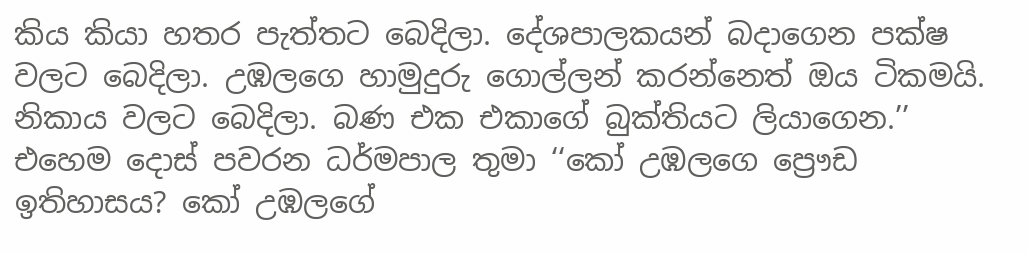කිය කියා හතර පැත්තට බෙදිලා. දේශපාලකයන් බදාගෙන පක්ෂ වලට බෙදිලා. උඹලගෙ හාමුදුරු ගොල්ලන් කරන්නෙත් ඔය ටිකමයි. නිකාය වලට බෙදිලා. බණ එක එකාගේ බුක්තියට ලියාගෙන.’’ එහෙම දොස් පවරන ධර්මපාල තුමා ‘‘කෝ උඹලගෙ ප්‍රෞඩ ඉතිහාසය? කෝ උඹලගේ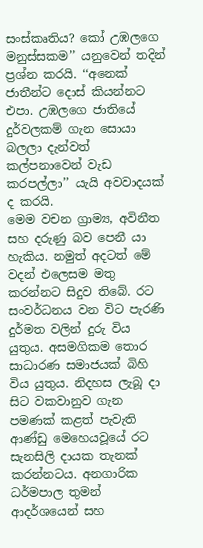සංස්කෘතිය? කෝ උඹලගෙ මනුස්සකම’’ යනුවෙන් තදින් ප්‍රශ්න කරයි. ‘‘අනෙක් ජාතීන්ට දොස් කියන්නට එපා. උඹලගෙ ජාතියේ දුර්වලකම් ගැන සොයා බලලා දැන්වත් කල්පනාවෙන් වැඩ කරපල්ලා’’ යැයි අවවාදයක් ද කරයි.
මෙම වචන ග්‍රාම්‍ය, අවිනීත සහ දරුණු බව පෙනී යා හැකිය. නමුත් අදටත් මේ වදන් එලෙසම මතු කරන්නට සිදුව තිබේ. රට සංවර්ධනය වන විට පැරණි දුර්මත වලින් දුරු විය යුතුය. අසමගිකම තොර සාධාරණ සමාජයක් බිහි විය යුතුය. නිදහස ලැබූ දා සිට වකවානුව ගැන පමණක් කළත් පැවැති ආණ්ඩු මෙහෙයවූයේ රට සැනසිලි දායක තැනක් කරන්නටය. අනගාරික ධර්මපාල තුමන් ආදර්ශයෙන් සහ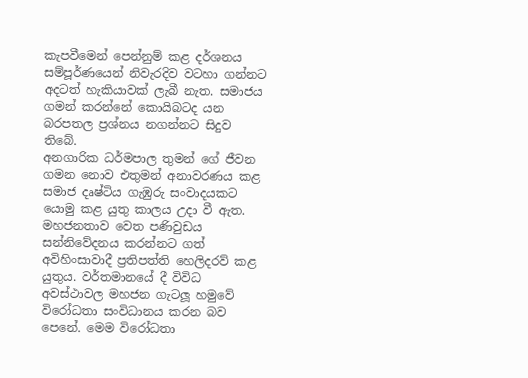කැපවීමෙන් පෙන්නුම් කළ දර්ශනය සම්පූර්ණයෙන් නිවැරදිව වටහා ගන්නට අදටත් හැකියාවක් ලැබී නැත. සමාජය ගමන් කරන්නේ කොයිබටද යන බරපතල ප්‍රශ්නය නගන්නට සිදුව තිබේ.
අනගාරික ධර්මපාල තුමන් ගේ ජීවන ගමන නොව එතුමන් අනාවරණය කළ සමාජ දෘෂ්ටිය ගැඹුරු සංවාදයකට යොමු කළ යුතු කාලය උදා වී ඇත. මහජනතාව වෙත පණිවුඩය සන්නිවේදනය කරන්නට ගත් අවිහිංසාවාදී ප්‍රතිපත්ති හෙලිදරව් කළ යුතුය. වර්තමානයේ දී විවිධ අවස්ථාවල මහජන ගැටලූ හමුවේ විරෝධතා සංවිධානය කරන බව පෙනේ. මෙම විරෝධතා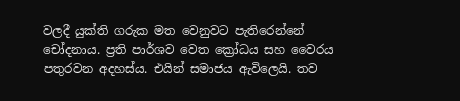වලදී යුක්ති ගරුක මත වෙනුවට පැතිරෙන්නේ චෝදනාය. ප්‍රති පාර්ශව වෙත ක්‍රෝධය සහ වෛරය පතුරවන අදහස්ය. එයින් සමාජය ඇවිලෙයි. තව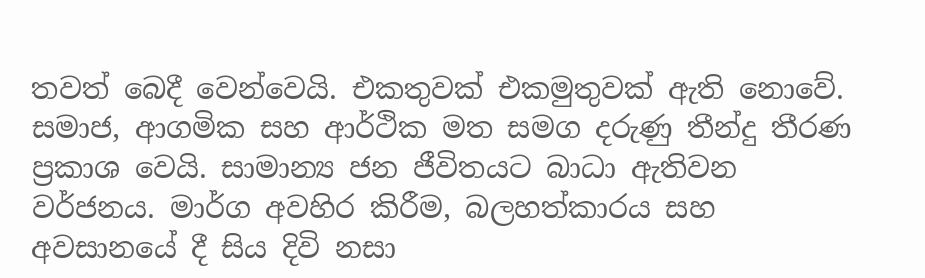තවත් බෙදී වෙන්වෙයි. එකතුවක් එකමුතුවක් ඇති නොවේ. සමාජ, ආගමික සහ ආර්ථික මත සමග දරුණු තීන්දු තීරණ ප්‍රකාශ වෙයි. සාමාන්‍ය ජන ජීවිතයට බාධා ඇතිවන වර්ජනය. මාර්ග අවහිර කිරීම, බලහත්කාරය සහ අවසානයේ දී සිය දිවි නසා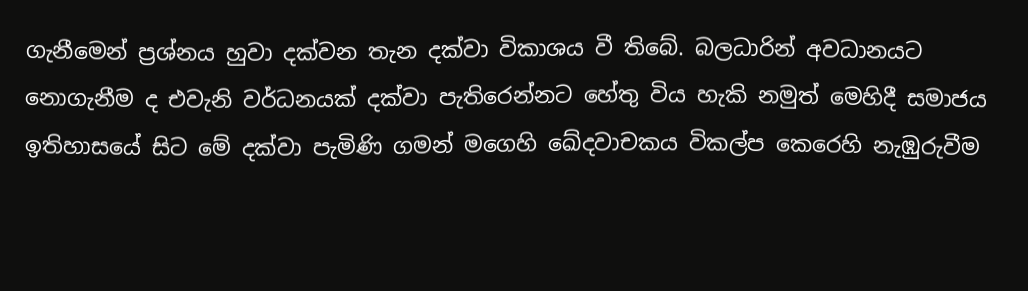ගැනීමෙන් ප්‍රශ්නය හුවා දක්වන තැන දක්වා විකාශය වී තිබේ. බලධාරින් අවධානයට නොගැනීම ද එවැනි වර්ධනයක් දක්වා පැතිරෙන්නට හේතු විය හැකි නමුත් මෙහිදී සමාජය ඉතිහාසයේ සිට මේ දක්වා පැමිණි ගමන් මගෙහි ඛේදවාචකය විකල්ප කෙරෙහි නැඹුරුවීම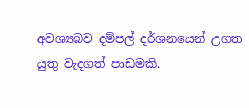අවශ්‍යබව දම්පල් දර්ශනයෙන් උගත යුතු වැදගත් පාඩමකි.